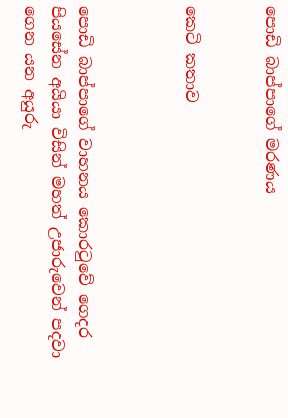පොඩි බාප්පාගේ මරණය


කෙටි කතාව



පොඩි බාප්පාගේ වාහනය කොරටුවේ ගෙදර පියසේන අයියා විසින් මහත් උජාරුවෙන් පදවා ගෙන යන අයුරු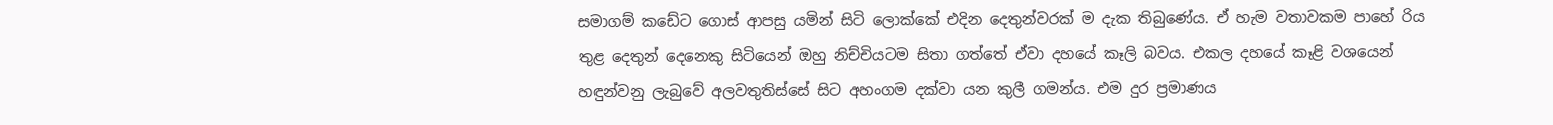සමාගම් කඩේට ගොස් ආපසු යමින් සිටි ලොක්කේ එදින දෙතුන්වරක් ම දැක තිබුණේය. ඒ හැම වතාවකම පාහේ රිය තුළ දෙතුන් දෙනෙකු සිටියෙන් ඔහු නිච්චියටම සිතා ගත්තේ ඒවා දහයේ කෑලි බවය. එකල දහයේ කෑළි වශයෙන් හඳුන්වනු ලැබුවේ අලවතුතිස්සේ සිට අහංගම දක්වා යන කුලී ගමන්ය. එම දුර ප්‍රමාණය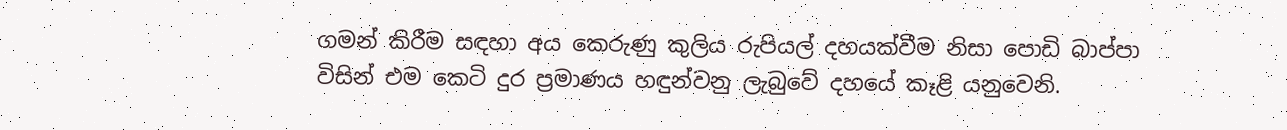ගමන් කිරීම සඳහා අය කෙරුණු කුලිය රුපියල් දහයක්වීම නිසා පොඩි බාප්පා විසින් එම කෙටි දුර ප්‍රමාණය හඳුන්වනු ලැබුවේ දහයේ කෑළි යනුවෙනි.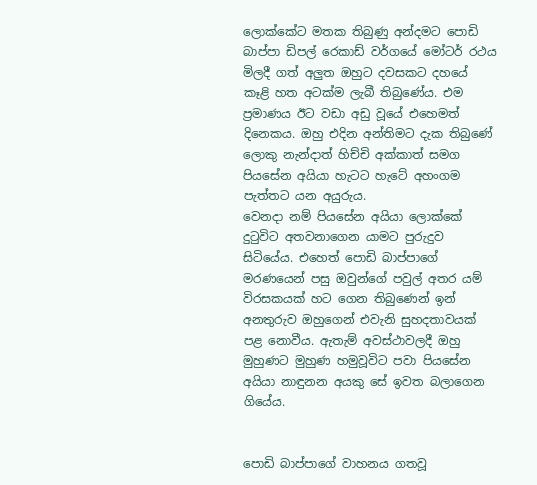ලොක්කේට මතක තිබුණු අන්දමට පොඩි බාප්පා ඩිපල් රෙකාඩ් වර්ගයේ මෝටර් රථය මිලදී ගත් අලුත ඔහුට දවසකට දහයේ කෑළි හත අටක්ම ලැබී තිබුණේය. එම ප්‍රමාණය ඊට වඩා අඩු වූයේ එහෙමත් දිනෙකය. ඔහු එදින අන්තිමට දැක තිබුණේ ලොකු නැන්දාත් හිච්චි අක්කාත් සමග පියසේන අයියා හැටට හැටේ අහංගම පැත්තට යන අයුරුය.
වෙනදා නම් පියසේන අයියා ලොක්කේ දුටුවිට අතවනාගෙන යාමට පුරුදුව සිටියේය. එහෙත් පොඩි බාප්පාගේ මරණයෙන් පසු ඔවුන්ගේ පවුල් අතර යම් විරසකයක් හට ගෙන තිබුණෙන් ඉන් අනතුරුව ඔහුගෙන් එවැනි සුහදතාවයක් පළ නොවීය. ඇතැම් අවස්ථාවලදී ඔහු මුහුණට මුහුණ හමුවූවිට පවා පියසේන අයියා නාඳුනන අයකු සේ ඉවත බලාගෙන ගියේය.


පොඩි බාප්පාගේ වාහනය ගතවූ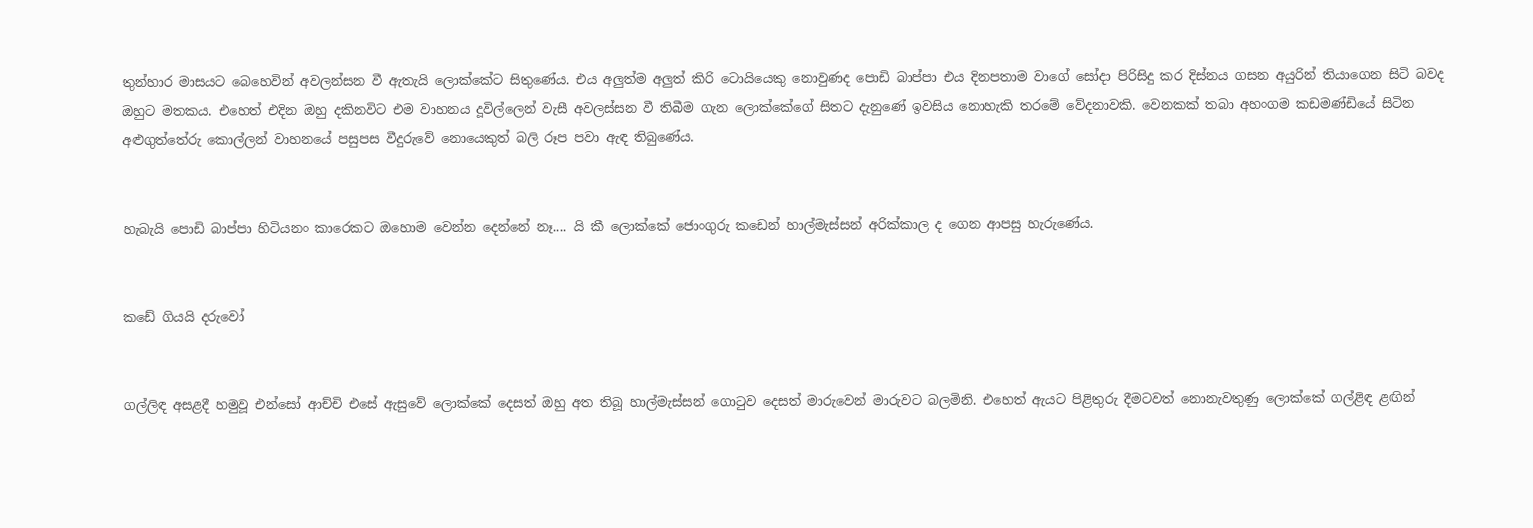තුන්හාර මාසයට බෙහෙවින් අවලන්සන වී ඇතැයි ලොක්කේට සිතුණේය. එය අලුත්ම අලුත් කිරි ටොයියෙකු නොවුණද පොඩි බාප්පා එය දිනපතාම වාගේ සෝදා පිරිසිදු කර දිස්නය ගසන අයුරින් තියාගෙන සිටි බවද ඔහුට මතකය. එහෙත් එදින ඔහු දකිනවිට එම වාහනය දූවිල්ලෙන් වැසී අවලස්සන වී තිබීම ගැන ලොක්කේගේ සිතට දැනුණේ ඉවසිය නොහැකි තරමේ වේදනාවකි. වෙනකක් තබා අහංගම කඩමණ්ඩියේ සිටින අළුගුත්තේරු කොල්ලන් වාහනයේ පසුපස වීදුරුවේ නොයෙකුත් බලි රූප පවා ඇඳ තිබුණේය.


හැබැයි පොඩි බාප්පා හිටියනං කාරෙකට ඔහොම වෙන්න දෙන්නේ නෑ.... යි කී ලොක්කේ ජොංගුරු කඩෙන් හාල්මැස්සන් අරික්කාල ද ගෙන ආපසු හැරුණේය.


කඩේ ගියයි දරුවෝ


ගල්ලිඳ අසළදී හමුවූ එන්සෝ ආච්චි එසේ ඇසුවේ ලොක්කේ දෙසත් ඔහු අත තිබූ හාල්මැස්සන් ගොටුව දෙසත් මාරුවෙන් මාරුවට බලමිනි. එහෙත් ඇයට පිළිතුරු දීමටවත් නොනැවතුණු ලොක්කේ ගල්ළිඳ ළඟින්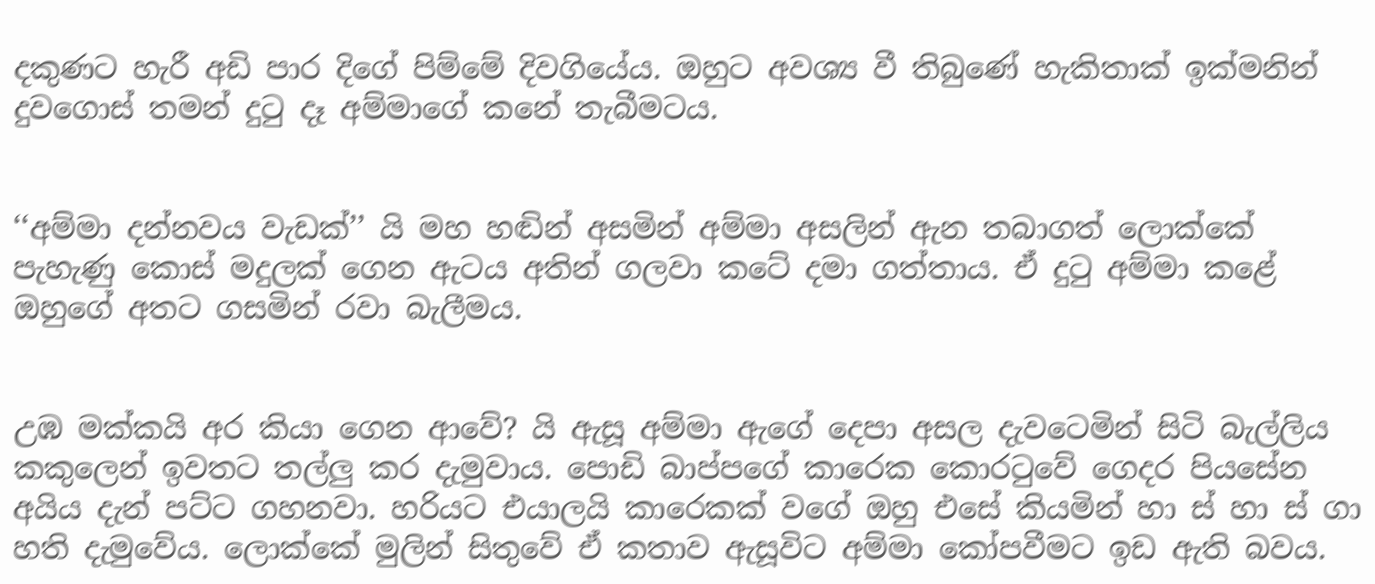දකුණට හැරී අඩි පාර දිගේ පිම්මේ දිවගියේය. ඔහුට අවශ්‍ය වී තිබුණේ හැකිතාක් ඉක්මනින් දුවගොස් තමන් දුටු දෑ අම්මාගේ කනේ තැබීමටය.


‘‘අම්මා දන්නවය වැඩක්’’ යි මහ හඬින් අසමින් අම්මා අසලින් ඇන තබාගත් ලොක්කේ පැහැණු කොස් මදුලක් ගෙන ඇටය අතින් ගලවා කටේ දමා ගත්තාය. ඒ දුටු අම්මා කළේ ඔහුගේ අතට ගසමින් රවා බැලීමය.


උඹ මක්කයි අර කියා ගෙන ආවේ? යි ඇසූ අම්මා ඇගේ දෙපා අසල දැවටෙමින් සිටි බැල්ලිය කකුලෙන් ඉවතට තල්ලු කර දැමුවාය. පොඩි බාප්පගේ කාරෙක කොරටුවේ ගෙදර පියසේන අයිය දැන් පට්ට ගහනවා. හරියට එයාලයි කාරෙකක් වගේ ඔහු එසේ කියමින් හා ස් හා ස් ගා හති දැමුවේය. ලොක්කේ මුලින් සිතුවේ ඒ කතාව ඇසූවිට අම්මා කෝපවීමට ඉඩ ඇති බවය.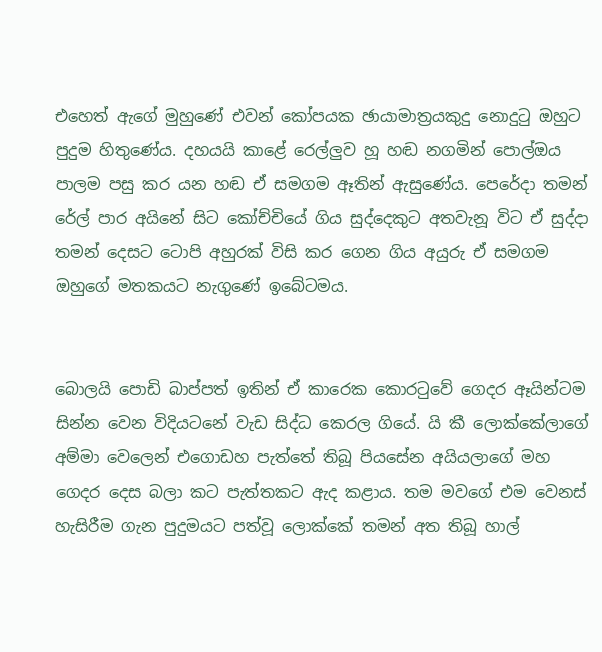එහෙත් ඇගේ මුහුණේ එවන් කෝපයක ඡායාමාත්‍රයකුදු නොදුටු ඔහුට පුදුම හිතුණේය. දහයයි කාළේ රෙල්ලුව හූ හඬ නගමින් පොල්ඔය පාලම පසු කර යන හඬ ඒ සමගම ඈතින් ඇසුණේය. පෙරේදා තමන් රේල් පාර අයිනේ සිට කෝච්චියේ ගිය සුද්දෙකුට අතවැනූ විට ඒ සුද්දා තමන් දෙසට ටොපි අහුරක් විසි කර ගෙන ගිය අයුරු ඒ සමගම ඔහුගේ මතකයට නැගුණේ ඉබේටමය.


බොලයි පොඩි බාප්පත් ඉතින් ඒ කාරෙක කොරටුවේ ගෙදර ඈයින්ටම සින්න වෙන විදියටනේ වැඩ සිද්ධ කෙරල ගියේ. යි කී ලොක්කේලාගේ අම්මා වෙලෙන් එගොඩහ පැත්තේ තිබූ පියසේන අයියලාගේ මහ ගෙදර දෙස බලා කට පැත්තකට ඇද කළාය. තම මවගේ එම වෙනස් හැසිරීම ගැන පුදුමයට පත්වූ ලොක්කේ තමන් අත තිබූ හාල්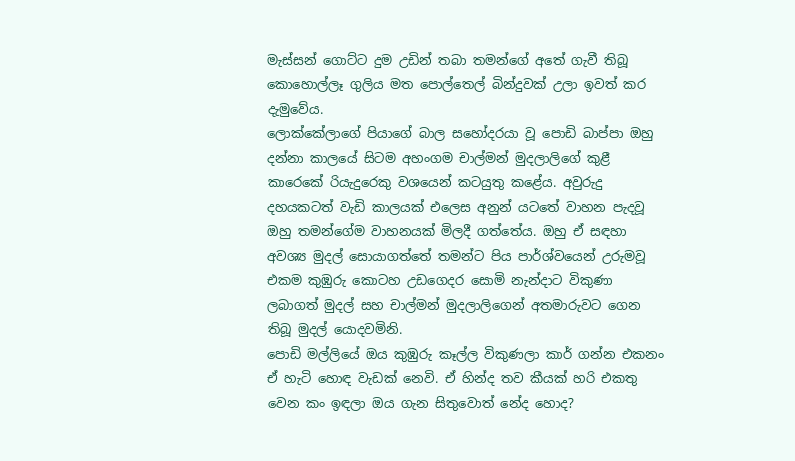මැස්සන් ගොට්ට දුම උඩින් තබා තමන්ගේ අතේ ගැවී තිබූ කොහොල්ලෑ ගුලිය මත පොල්තෙල් බින්දුවක් උලා ඉවත් කර දැමුවේය.
ලොක්කේලාගේ පියාගේ බාල සහෝදරයා වූ පොඩි බාප්පා ඔහු දන්නා කාලයේ සිටම අහංගම චාල්මන් මුදලාලිගේ කුළී කාරෙකේ රියැදුරෙකු වශයෙන් කටයුතු කළේය. අවුරුදු දහයකටත් වැඩි කාලයක් එලෙස අනුන් යටතේ වාහන පැදවූ ඔහු තමන්ගේම වාහනයක් මිලදී ගත්තේය. ඔහු ඒ සඳහා අවශ්‍ය මුදල් සොයාගත්තේ තමන්ට පිය පාර්ශ්වයෙන් උරුමවූ එකම කුඹුරු කොටහ උඩගෙදර සොමි නැන්දාට විකුණා ලබාගත් මුදල් සහ චාල්මන් මුදලාලිගෙන් අතමාරුවට ගෙන තිබූ මුදල් යොදවමිනි.
පොඩි මල්ලියේ ඔය කුඹුරු කෑල්ල විකුණලා කාර් ගන්න එකනං ඒ හැටි හොඳ වැඩක් නෙවි. ඒ හින්ද තව කීයක් හරි එකතු වෙන කං ඉඳලා ඔය ගැන සිතුවොත් නේද හොද?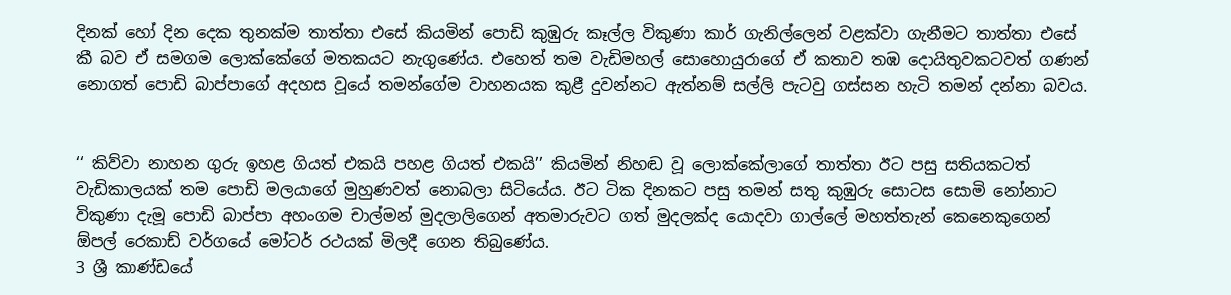දිනක් හෝ දින දෙක තුනක්ම තාත්තා එසේ කියමින් පොඩි කුඹුරු කෑල්ල විකුණා කාර් ගැනිල්ලෙන් වළක්වා ගැනීමට තාත්තා එසේ කී බව ඒ සමගම ලොක්කේගේ මතකයට නැගුණේය. එහෙත් තම වැඩිමහල් සොහොයුරාගේ ඒ කතාව තඹ දොයිතුවකටවත් ගණන් නොගත් පොඩි බාප්පාගේ අදහස වූයේ තමන්ගේම වාහනයක කුළී දුවන්නට ඇත්නම් සල්ලි පැටවු ගස්සන හැටි තමන් දන්නා බවය.


‘‘ කිව්වා නාහන ගුරු ඉහළ ගියත් එකයි පහළ ගියත් එකයි’’ කියමින් නිහඬ වූ ලොක්කේලාගේ තාත්තා ඊට පසු සතියකටත් වැඩිකාලයක් තම පොඩි මලයාගේ මුහුණවත් නොබලා සිටියේය. ඊට ටික දිනකට පසු තමන් සතු කුඹුරු සොටස සොමි නෝනාට විකුණා දැමූ පොඩි බාප්පා අහංගම චාල්මන් මුදලාලිගෙන් අතමාරුවට ගත් මුදලක්ද යොදවා ගාල්ලේ මහත්තැන් කෙනෙකුගෙන් ඕපල් රෙකාඩ් වර්ගයේ මෝටර් රථයක් මිලදී ගෙන තිබුණේය.
3 ශ්‍රී කාණ්ඩයේ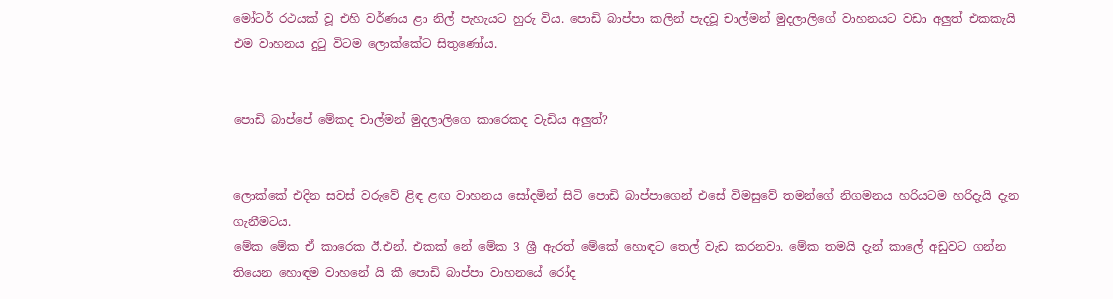මෝටර් රථයක් වූ එහි වර්ණය ළා නිල් පැහැයට හුරු විය. පොඩි බාප්පා කලින් පැදවූ චාල්මන් මුදලාලිගේ වාහනයට වඩා අලුත් එකකැයි එම වාහනය දුටු විටම ලොක්කේට සිතුණෝය.


පොඩි බාප්පේ මේකද චාල්මන් මුදලාලිගෙ කාරෙකද වැඩිය අලුත්?


ලොක්කේ එදින සවස් වරුවේ ළිඳ ළඟ වාහනය සෝදමින් සිටි පොඩි බාප්පාගෙන් එසේ විමසුවේ තමන්ගේ නිගමනය හරියටම හරිදැයි දැන ගැනීමටය.
මේක මේක ඒ කාරෙක ඊ.එන්. එකක් නේ මේක 3 ශ්‍රී ඇරත් මේකේ හොඳට තෙල් වැඩ කරනවා. මේක තමයි දැන් කාලේ අඩුවට ගන්න තියෙන හොඳම වාහනේ යි කී පොඩි බාප්පා වාහනයේ රෝද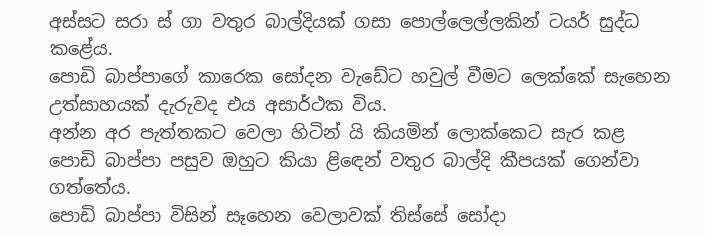අස්සට සරා ස් ගා වතුර බාල්දියක් ගසා පොල්ලෙල්ලකින් ටයර් සුද්ධ කළේය.
පොඩි බාප්පාගේ කාරෙක සෝදන වැඩේට හවුල් වීමට ලෙක්කේ සැහෙන උත්සාහයක් දැරුවද එය අසාර්ථක විය.
අන්න අර පැත්තකට වෙලා හිටින් යි කියමින් ලොක්කෙට සැර කළ පොඩි බාප්පා පසුව ඔහුට කියා ළිඳෙන් වතුර බාල්දි කීපයක් ගෙන්වා ගත්තේය.
පොඩි බාප්පා විසින් සෑහෙන වෙලාවක් තිස්සේ සෝදා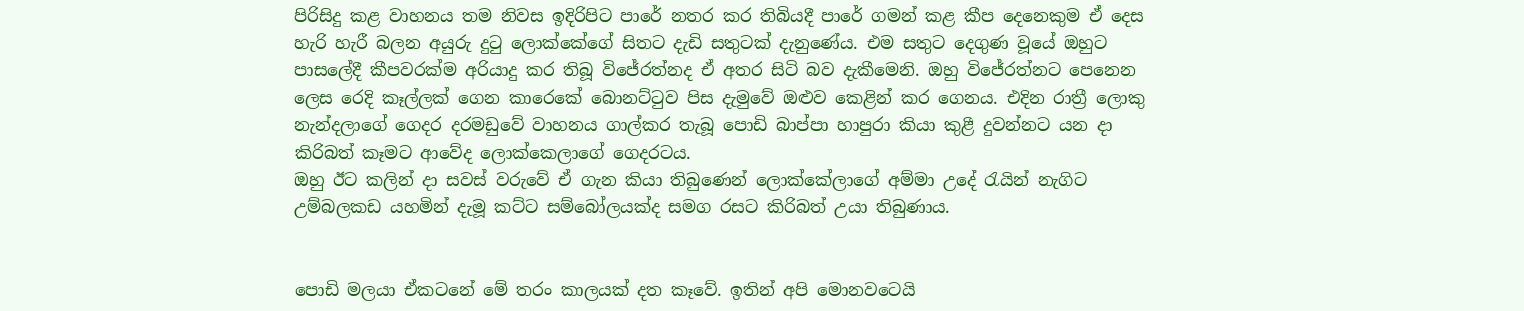පිරිසිදු කළ වාහනය තම නිවස ඉදිරිපිට පාරේ නතර කර තිබියදී පාරේ ගමන් කළ කීප දෙනෙකුම ඒ දෙස හැරි හැරී බලන අයුරු දුටු ලොක්කේගේ සිතට දැඩි සතුටක් දැනුණේය. එම සතුට දෙගුණ වූයේ ඔහුට පාසලේදී කීපවරක්ම අරියාදු කර තිබූ විජේරත්නද ඒ අතර සිටි බව දැකීමෙනි. ඔහු විජේරත්නට පෙනෙන ලෙස රෙදි කෑල්ලක් ගෙන කාරෙකේ බොනට්ටුව පිස දැමුවේ ඔළුව කෙළින් කර ගෙනය. එදින රාත්‍රී ලොකු නැන්දලාගේ ගෙදර දරමඩුවේ වාහනය ගාල්කර තැබූ පොඩි බාප්පා හාපුරා කියා කුළී දුවන්නට යන දා කිරිබත් කෑමට ආවේද ලොක්කෙලාගේ ගෙදරටය.
ඔහු ඊට කලින් දා සවස් වරුවේ ඒ ගැන කියා තිබුණෙන් ලොක්කේලාගේ අම්මා උදේ රැයින් නැගිට උම්බලකඩ යහමින් දැමූ කට්ට සම්බෝලයක්ද සමග රසට කිරිබත් උයා තිබුණාය.


පොඩි මලයා ඒකටනේ මේ තරං කාලයක් දත කෑවේ. ඉතින් අපි මොනවටෙයි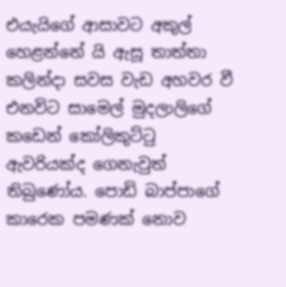එයැයිගේ ආසාවට අකුල් හෙළන්නේ යි ඇසූ තාත්තා කලින්දා සවස වැඩ අහවර වී එනවිට සාමෙල් මුදලාලිගේ කඩෙන් කෝලිකුට්ටු ඇවරියක්ද ගෙනැවුත් තිබුණෝය. පොඩි බාප්පාගේ කාරෙක පමණක් නොව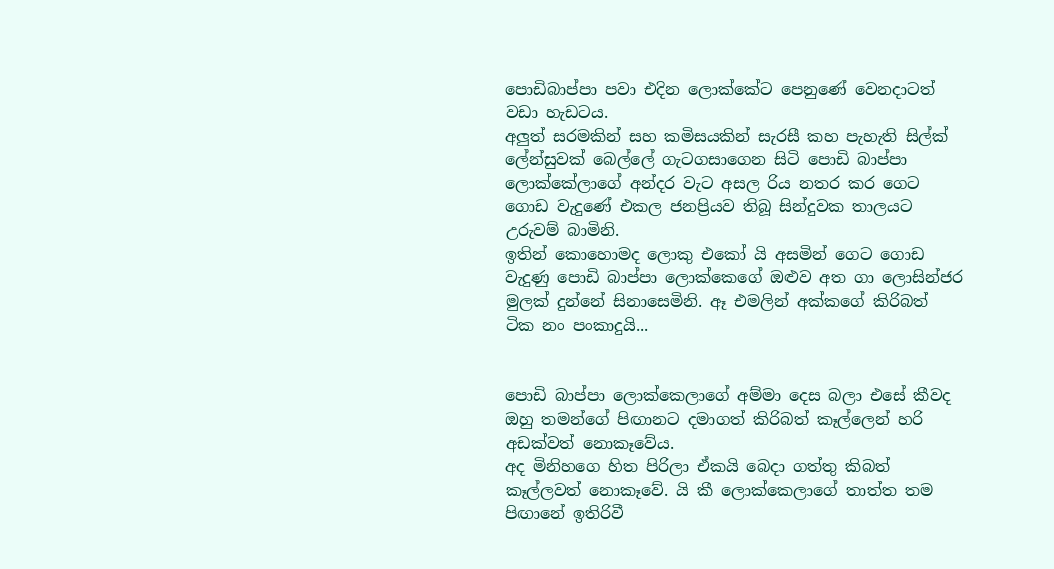පොඩිබාප්පා පවා එදින ලොක්කේට පෙනුණේ වෙනදාටත් වඩා හැඩටය.
අලුත් සරමකින් සහ කමිසයකින් සැරසී කහ පැහැති සිල්ක් ලේන්සුවක් බෙල්ලේ ගැටගසාගෙන සිටි පොඩි බාප්පා ලොක්කේලාගේ අන්දර වැට අසල රිය නතර කර ගෙට ගොඩ වැදුණේ එකල ජනප්‍රියව තිබූ සින්දුවක තාලයට උරුවම් බාමිනි.
ඉතින් කොහොමද ලොකු එකෝ යි අසමින් ගෙට ගොඩ වැදුණු පොඩි බාප්පා ලොක්කෙගේ ඔළුව අත ගා ලොසින්ජර මුලක් දුන්නේ සිනාසෙමිනි. ඈ එමලින් අක්කගේ කිරිබත් ටික නං පංකාදුයි...


පොඩි බාප්පා ලොක්කෙලාගේ අම්මා දෙස බලා එසේ කීවද ඔහු තමන්ගේ පිඟානට දමාගත් කිරිබත් කෑල්ලෙන් හරි අඩක්වත් නොකෑවේය.
අද මිනිහගෙ හිත පිරිලා ඒකයි බෙදා ගත්තු කිබත් කෑල්ලවත් නොකෑවේ. යි කී ලොක්කෙලාගේ තාත්ත තම පිඟානේ ඉතිරිවී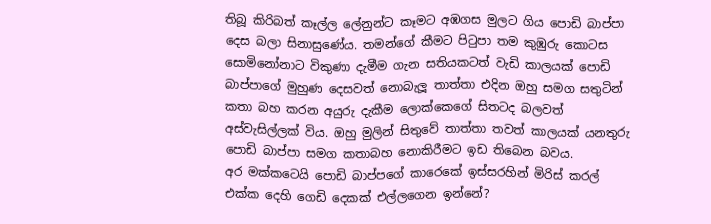තිබූ කිරිබත් කෑල්ල ලේනුන්ට කෑමට අඹගස මුලට ගිය පොඩි බාප්පා දෙස බලා සිනාසුණේය. තමන්ගේ කීමට පිටුපා තම කුඹුරු කොටස සොමිනෝනාට විකුණා දැමීම ගැන සතියකටත් වැඩි කාලයක් පොඩි බාප්පාගේ මුහුණ දෙසවත් නොබැලූ තාත්තා එදින ඔහු සමග සතුටින් කතා බහ කරන අයුරු දැකීම ලොක්කෙගේ සිතටද බලවත් අස්වැසිල්ලක් විය. ඔහු මුලින් සිතුවේ තාත්තා තවත් කාලයක් යනතුරු පොඩි බාප්පා සමග කතාබහ නොකිරීමට ඉඩ තිබෙන බවය.
අර මක්කටෙයි පොඩි බාප්පගේ කාරෙකේ ඉස්සරහින් මිරිස් කරල් එක්ක දෙහි ගෙඩි දෙකක් එල්ලගෙන ඉන්නේ?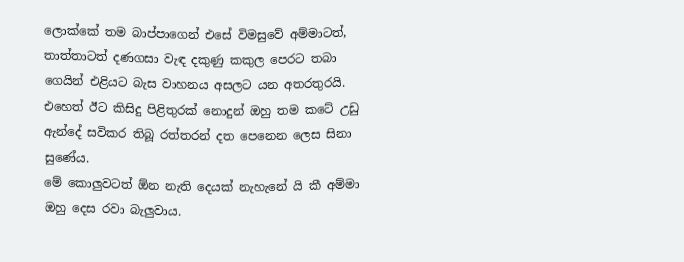ලොක්කේ තම බාප්පාගෙන් එසේ විමසුවේ අම්මාටත්, තාත්තාටත් දණගසා වැඳ දකුණු කකුල පෙරට තබා ගෙයින් එළියට බැස වාහනය අසලට යන අතරතුරයි. එහෙත් ඊට කිසිදු පිළිතුරක් නොදුන් ඔහු තම කටේ උඩු ඇන්දේ සවිකර තිබූ රත්තරන් දත පෙනෙන ලෙස සිනා සුණේය.
මේ කොලුවටත් ඕන නැති දෙයක් නැහැනේ යි කී අම්මා ඔහු දෙස රවා බැලුවාය.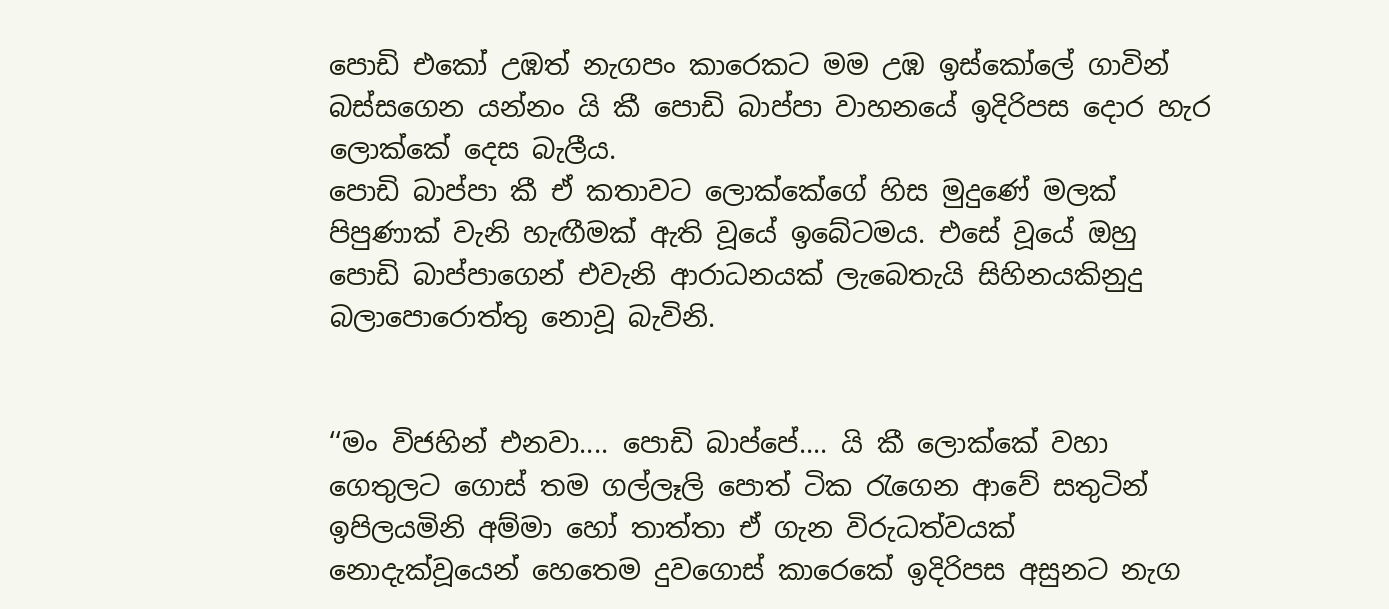පොඩි එකෝ උඹත් නැගපං කාරෙකට මම උඹ ඉස්කෝලේ ගාවින් බස්සගෙන යන්නං යි කී පොඩි බාප්පා වාහනයේ ඉදිරිපස දොර හැර ලොක්කේ දෙස බැලීය.
පොඩි බාප්පා කී ඒ කතාවට ලොක්කේගේ හිස මුදුණේ මලක් පිපුණාක් වැනි හැඟීමක් ඇති වූයේ ඉබේටමය. එසේ වූයේ ඔහු පොඩි බාප්පාගෙන් එවැනි ආරාධනයක් ලැබෙතැයි සිහිනයකිනුදු බලාපොරොත්තු නොවූ බැවිනි.


‘‘මං විජහින් එනවා.... පොඩි බාප්පේ.... යි කී ලොක්කේ වහා ගෙතුලට ගොස් තම ගල්ලෑලි පොත් ටික රැගෙන ආවේ සතුටින් ඉපිලයමිනි අම්මා හෝ තාත්තා ඒ ගැන විරුධත්වයක් නොදැක්වූයෙන් හෙතෙම දුවගොස් කාරෙකේ ඉදිරිපස අසුනට නැග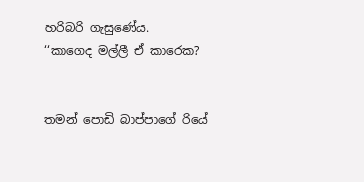හරිබරි ගැසුණේය.
‘‘කාගෙද මල්ලී ඒ කාරෙක?


තමන් පොඩි බාප්පාගේ රියේ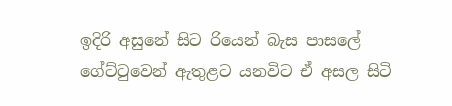ඉදිරි අසුනේ සිට රියෙන් බැස පාසලේ ගේට්ටුවෙන් ඇතුළට යනවිට ඒ අසල සිටි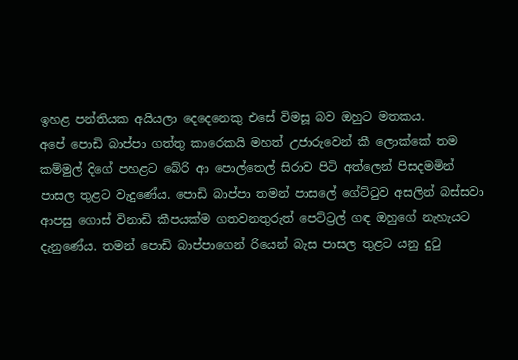ඉහළ පන්තියක අයියලා දෙදෙනෙකු එසේ විමසූ බව ඔහුට මතකය.
අපේ පොඩි බාප්පා ගත්තු කාරෙකයි මහත් උජාරුවෙන් කී ලොක්කේ තම කම්මුල් දිගේ පහළට බේරි ආ පොල්තෙල් සිරාව පිටි අත්ලෙන් පිසදමමින් පාසල තුළට වැදුණේය. පොඩි බාප්පා තමන් පාසලේ ගේට්ටුව අසලින් බස්සවා ආපසු ගොස් විනාඩි කීපයක්ම ගතවනතුරුත් පෙට්ට්‍රල් ගඳ ඔහුගේ නැහැයට දැනුණේය. තමන් පොඩි බාප්පාගෙන් රියෙන් බැස පාසල තුළට යනු දුටු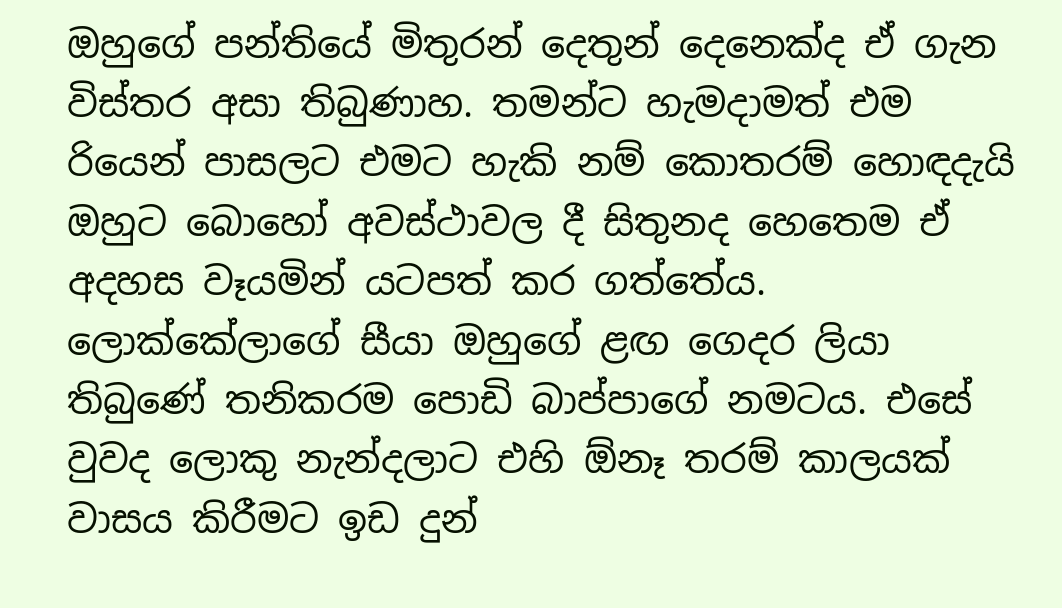ඔහුගේ පන්තියේ මිතුරන් දෙතුන් දෙනෙක්ද ඒ ගැන විස්තර අසා තිබුණාහ. තමන්ට හැමදාමත් එම රියෙන් පාසලට එමට හැකි නම් කොතරම් හොඳදැයි ඔහුට බොහෝ අවස්ථාවල දී සිතුනද හෙතෙම ඒ අදහස වෑයමින් යටපත් කර ගත්තේය.
ලොක්කේලාගේ සීයා ඔහුගේ ළඟ ගෙදර ලියා තිබුණේ තනිකරම පොඩි බාප්පාගේ නමටය. එසේ වුවද ලොකු නැන්දලාට එහි ඕනෑ තරම් කාලයක් වාසය කිරීමට ඉඩ දුන්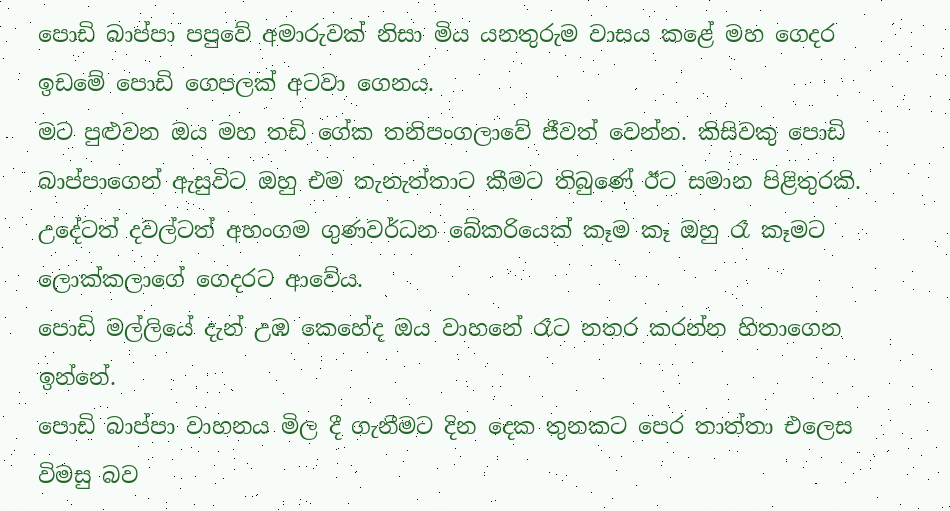පොඩි බාප්පා පපුවේ අමාරුවක් නිසා මිය යනතුරුම වාසය කළේ මහ ගෙදර ඉඩමේ පොඩි ගෙපලක් අටවා ගෙනය.
මට පුළුවන ඔය මහ තඩි ගේක තනිපංගලාවේ ජීවත් වෙන්න. කිසිවකු පොඩි බාප්පාගෙන් ඇසුවිට ඔහු එම තැනැත්තාට කීමට තිබුණේ ඊට සමාන පිළිතුරකි. උදේටත් දවල්ටත් අහංගම ගුණවර්ධන බේකරියෙක් කෑම කෑ ඔහු රෑ කෑමට ලොක්කලාගේ ගෙදරට ආවේය.
පොඩි මල්ලියේ දැන් උඹ කෙහේද ඔය වාහනේ රෑට නතර කරන්න හිතාගෙන ඉන්නේ.
පොඩි බාප්පා වාහනය මිල දී ගැනීමට දින දෙක තුනකට පෙර තාත්තා එලෙස විමසු බව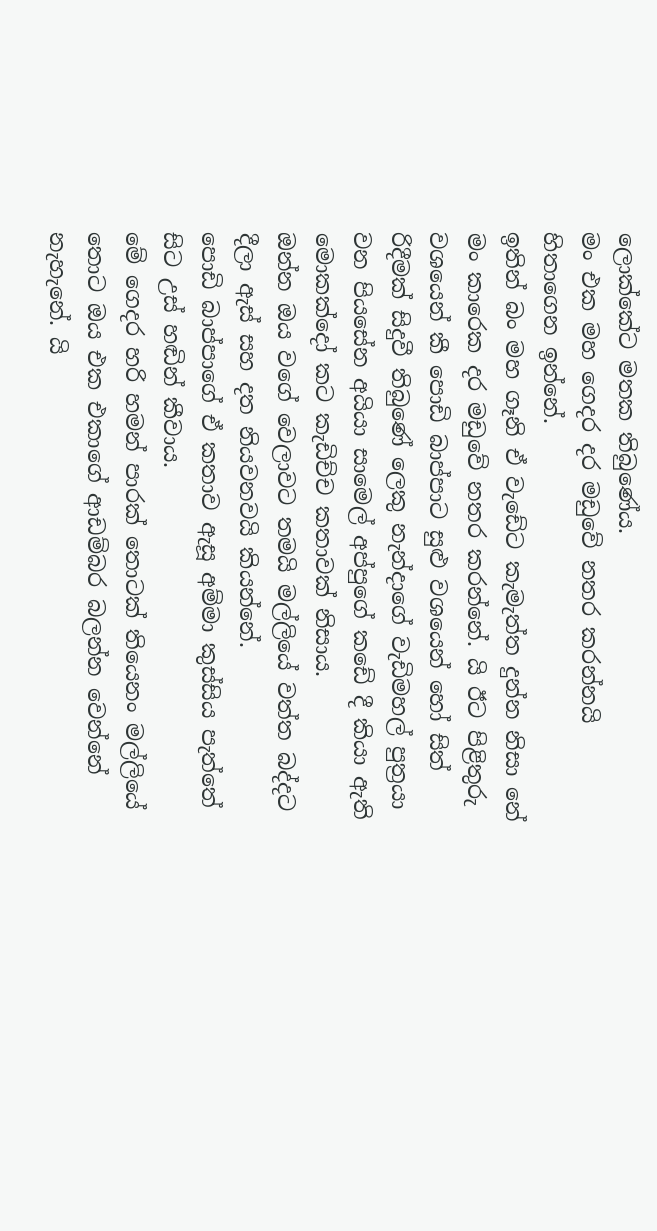ලොක්කේට මතක තිබුණේය.
මං එක මහ ගෙදර දර මඩුවේ නතර කරන්නයි හිතාගෙන ඉන්නේ.
ඉතින් බං මහ ගෑනි ඒ වැඩේට කැමැත්ත දුන්න නිසා නේ මං කාරෙක දර මඩුවේ නතර කරන්නේ. යි ඊට පිළිතුරු වශයෙන් කී පොඩි බාප්පාට සුළු වශයෙන් හෝ සිත් රිදීමක් සිදුවී තිබුණේ ලෙකු නැන්දාගේ වැඩිමහල් පුත්‍රයා වන පියසේන අයියා සාමෙල් අප්පුගේ කඩේ දී කියා ඇති මොකක්දෝ කට කැඩිච්ච කතාවක් නිසාය.
ඔන්න ඔය වගේ වෙලාවට තමයි මල්ලියේ වත්ත බද්දට දීලා ඇස් සහ දත නියවනවයි කියන්නේ.
පොඩි බාප්පාගේ ඒ කතාව ඇසූ අම්මා කුස්සිය පැත්තේ සිට උස් හඬින් කීවාය.
මේ ගෙදර හරි හමන් පාරක් තොටක් තියෙනං මල්ලියේ තොට ඔය එක එකාගේ ආඩම්බර බලන්න වෙන්නේ නැහැනේ. යි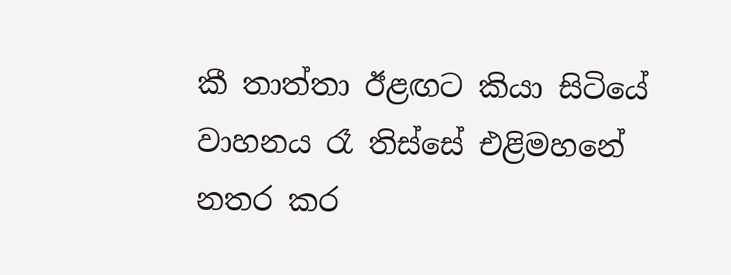කී තාත්තා ඊළඟට කියා සිටියේ වාහනය රෑ තිස්සේ එළිමහනේ නතර කර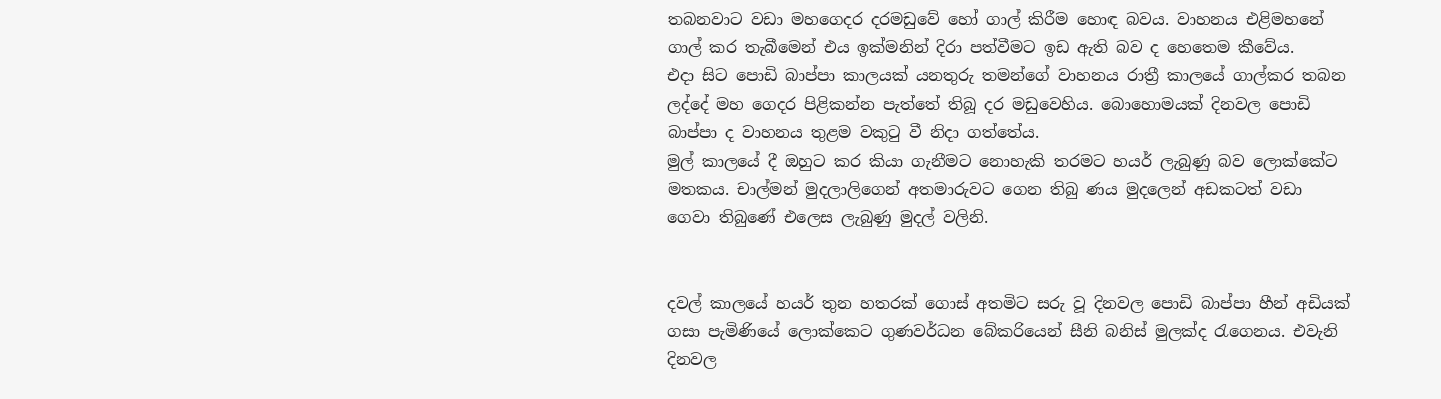තබනවාට වඩා මහගෙදර දරමඩුවේ හෝ ගාල් කිරීම හොඳ බවය. වාහනය එළිමහනේ ගාල් කර තැබීමෙන් එය ඉක්මනින් දිරා පත්වීමට ඉඩ ඇති බව ද හෙතෙම කීවේය.
එදා සිට පොඩි බාප්පා කාලයක් යනතුරු තමන්ගේ වාහනය රාත්‍රී කාලයේ ගාල්කර තබන ලද්දේ මහ ගෙදර පිළිකන්න පැත්තේ තිබූ දර මඩුවෙහිය. බොහොමයක් දිනවල පොඩි බාප්පා ද වාහනය තුළම වකුටු වී නිදා ගත්තේය.
මුල් කාලයේ දී ඔහුට කර කියා ගැනීමට නොහැකි තරමට හයර් ලැබුණු බව ලොක්කේට මතකය. චාල්මන් මුදලාලිගෙන් අතමාරුවට ගෙන තිබු ණය මුදලෙන් අඩකටත් වඩා ගෙවා තිබුණේ එලෙස ලැබුණු මුදල් වලිනි.


දවල් කාලයේ හයර් තුන හතරක් ගොස් අතමිට සරු වූ දිනවල පොඩි බාප්පා හීන් අඩියක් ගසා පැමිණියේ ලොක්කෙට ගුණවර්ධන බේකරියෙන් සීනි බනිස් මුලක්ද රැගෙනය. එවැනි දිනවල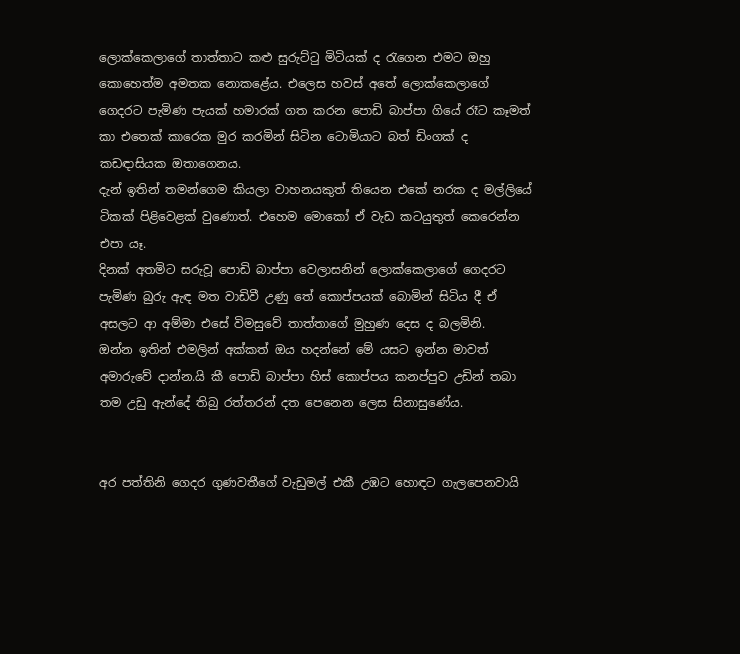ලොක්කෙලාගේ තාත්තාට කළු සුරුට්ටු මිටියක් ද රැගෙන එමට ඔහු කොහෙත්ම අමතක නොකළේය. එලෙස හවස් අතේ ලොක්කෙලාගේ ගෙදරට පැමිණ පැයක් හමාරක් ගත කරන පොඩි බාප්පා ගියේ රෑට කෑමත් කා එතෙක් කාරෙක මුර කරමින් සිටින ටොමියාට බත් ඩිංගක් ද කඩඳාසියක ඔතාගෙනය.
දැන් ඉතින් තමන්ගෙම කියලා වාහනයකුත් තියෙන එකේ නරක ද මල්ලියේ ටිකක් පිළිවෙළක් වුණොත්. එහෙම මොකෝ ඒ වැඩ කටයුතුත් කෙරෙන්න එපා යෑ.
දිනක් අතමිට සරුවූ පොඩි බාප්පා වෙලාසනින් ලොක්කෙලාගේ ගෙදරට පැමිණ බුරු ඇඳ මත වාඩිවී උණු තේ කොප්පයක් බොමින් සිටිය දී ඒ අසලට ආ අම්මා එසේ විමසුවේ තාත්තාගේ මුහුණ දෙස ද බලමිනි.
ඔන්න ඉතින් එමලින් අක්කත් ඔය හදන්නේ මේ යසට ඉන්න මාවත් අමාරුවේ දාන්න.යි කී පොඩි බාප්පා හිස් කොප්පය කනප්පුව උඩින් තබා තම උඩු ඇන්දේ තිබු රත්තරන් දත පෙනෙන ලෙස සිනාසුණේය.


අර පත්තිනි ගෙදර ගුණවතීගේ වැඩුමල් එකී උඹට හොඳට ගැලපෙනවායි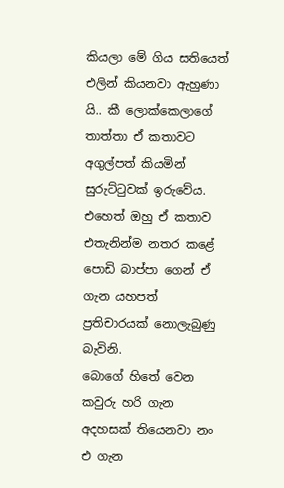කියලා මේ ගිය සතියෙත් එලින් කියනවා ඇහුණා යි.. කී ලොක්කෙලාගේ තාත්තා ඒ කතාවට අගුල්පත් කියමින් සුරුට්ටුවක් ඉරුවේය. එහෙත් ඔහු ඒ කතාව එතැනින්ම නතර කළේ පොඩි බාප්පා ගෙන් ඒ ගැන යහපත් ප්‍රතිචාරයක් නොලැබුණු බැවිනි.
බොගේ හිතේ වෙන කවුරු හරි ගැන අදහසක් තියෙනවා නං එ ගැන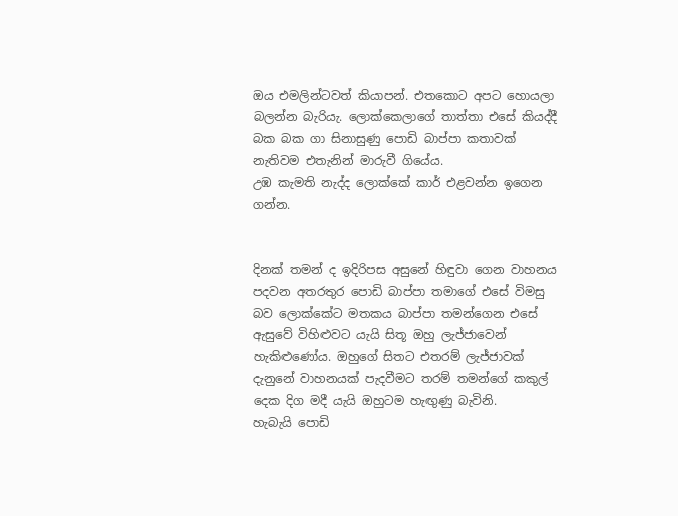ඔය එමලින්ටවත් කියාපන්. එතකොට අපට හොයලා බලන්න බැරියැ. ලොක්කෙලාගේ තාත්තා එසේ කියද්දී බක බක ගා සිනාසුණු පොඩි බාප්පා කතාවක් නැතිවම එතැනින් මාරුවී ගියේය.
උඹ කැමති නැද්ද ලොක්කේ කාර් එළවන්න ඉගෙන ගන්න.


දිනක් තමන් ද ඉදිරිපස අසුනේ හිඳුවා ගෙන වාහනය පදවන අතරතුර පොඩි බාප්පා තමාගේ එසේ විමසු බව ලොක්කේට මතකය බාප්පා තමන්ගෙන එසේ ඇසුවේ විහිළුවට යැයි සිතූ ඔහු ලැජ්ජාවෙන් හැකිළුණෝය. ඔහුගේ සිතට එතරම් ලැජ්ජාවක් දැනුනේ වාහනයක් පැදවීමට තරම් තමන්ගේ කකුල් දෙක දිග මදී යැයි ඔහුටම හැඟුණු බැවිනි.
හැබැයි පොඩි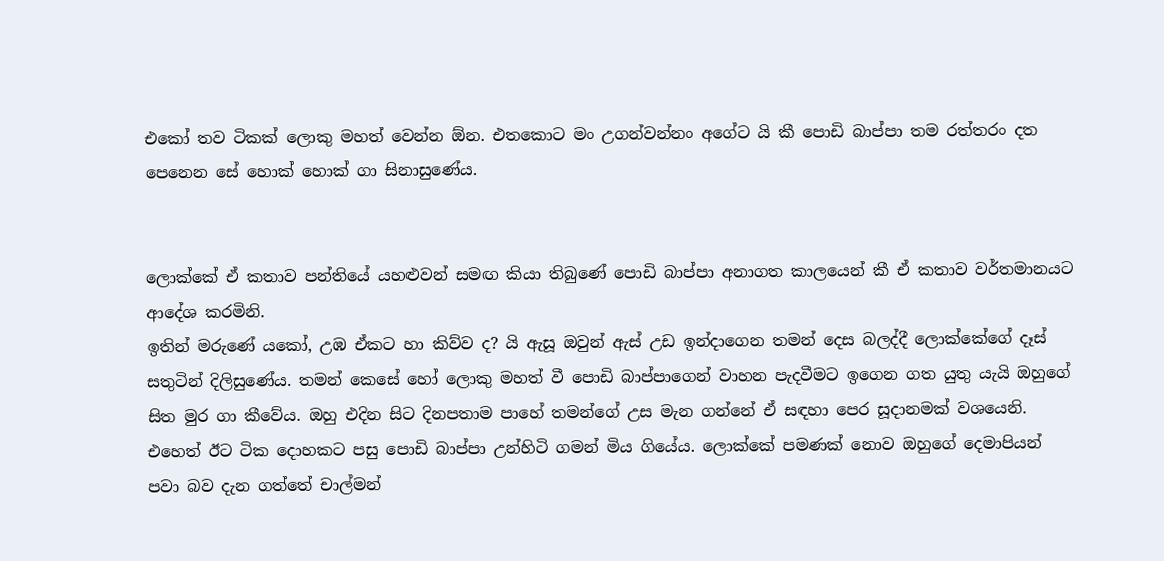එකෝ තව ටිකක් ලොකු මහත් වෙන්න ඕන. එතකොට මං උගන්වන්නං අගේට යි කී පොඩි බාප්පා තම රත්තරං දත පෙනෙන සේ හොක් හොක් ගා සිනාසුණේය.


ලොක්කේ ඒ කතාව පන්තියේ යහළුවන් සමඟ කියා තිබුණේ පොඩි බාප්පා අනාගත කාලයෙන් කී ඒ කතාව වර්තමානයට ආදේශ කරමිනි.
ඉතින් මරුණේ යකෝ, උඹ ඒකට හා කිව්ව ද? යි ඇසූ ඔවුන් ඇස් උඩ ඉන්දාගෙන තමන් දෙස බලද්දී ලොක්කේගේ දෑස් සතුටින් දිලිසුණේය. තමන් කෙසේ හෝ ලොකු මහත් වී පොඩි බාප්පාගෙන් වාහන පැදවීමට ඉගෙන ගත යුතු යැයි ඔහුගේ සිත මුර ගා කීවේය. ඔහු එදින සිට දිනපතාම පාහේ තමන්ගේ උස මැන ගන්නේ ඒ සඳහා පෙර සූදානමක් වශයෙනි.
එහෙත් ඊට ටික දොහකට පසු පොඩි බාප්පා උන්හිටි ගමන් මිය ගියේය. ලොක්කේ පමණක් නොව ඔහුගේ දෙමාපියන් පවා බව දැන ගත්තේ චාල්මන්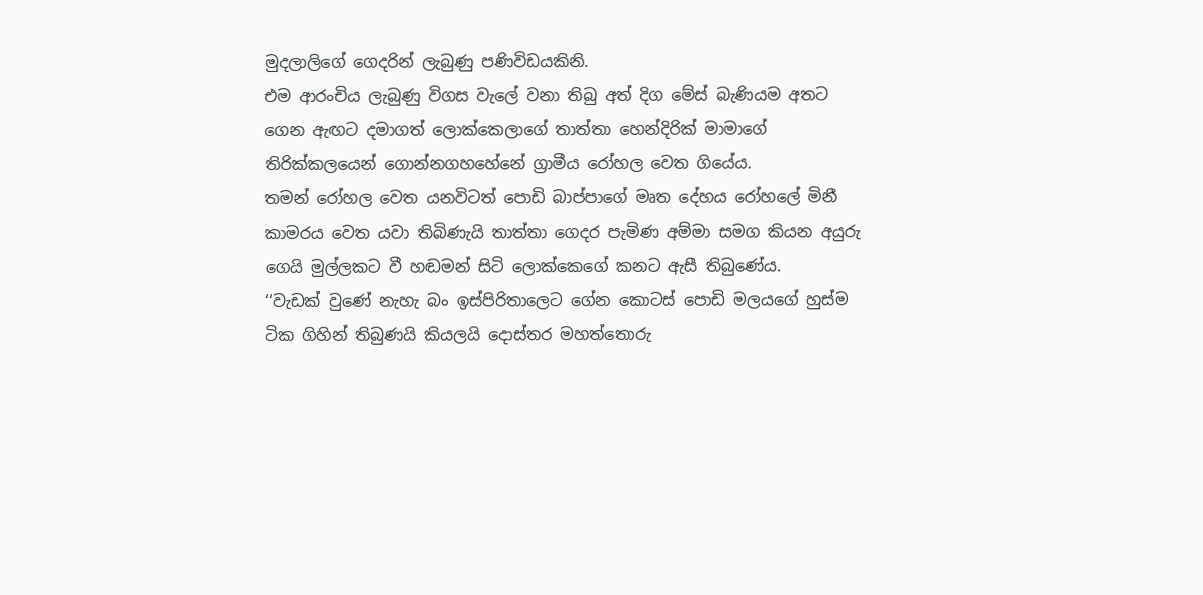මුදලාලිගේ ගෙදරින් ලැබුණු පණිවිඩයකිනි.
එම ආරංචිය ලැබුණු විගස වැලේ වනා තිබු අත් දිග මේස් බැණියම අතට ගෙන ඇඟට දමාගත් ලොක්කෙලාගේ තාත්තා හෙන්දිරික් මාමාගේ තිරික්කලයෙන් ගොන්නගහහේනේ ග්‍රාමීය රෝහල වෙත ගියේය.
තමන් රෝහල වෙත යනවිටත් පොඩි බාප්පාගේ මෘත දේහය රෝහලේ මිනී කාමරය වෙත යවා තිබිණැයි තාත්තා ගෙදර පැමිණ අම්මා සමග කියන අයුරු ගෙයි මුල්ලකට වී හඬමන් සිටි ලොක්කෙගේ කනට ඇසී තිබුණේය.
‘‘වැඩක් වුණේ නැහැ බං ඉස්පිරිතාලෙට ගේන කොටස් පොඩි මලයගේ හුස්ම ටික ගිහින් තිබුණයි කියලයි දොස්තර මහත්තොරු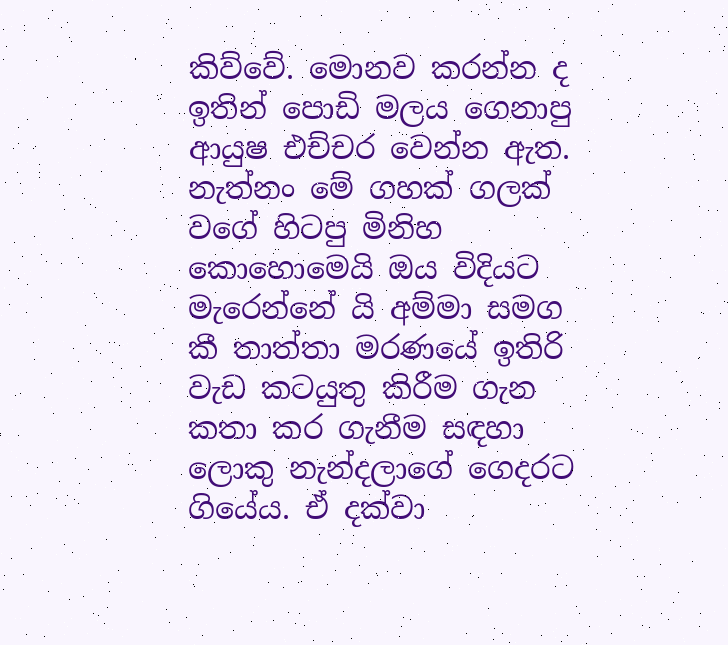කිව්වේ. මොනව කරන්න ද ඉතින් පොඩි මලය ගෙනාපු ආයුෂ එච්චර වෙන්න ඇත. නැත්නං මේ ගහක් ගලක් වගේ හිටපු මිනිහ කොහොමෙයි ඔය විදියට මැරෙන්නේ යි අම්මා සමග කී තාත්තා මරණයේ ඉතිරි වැඩ කටයුතු කිරීම ගැන කතා කර ගැනීම සඳහා ලොකු නැන්දලාගේ ගෙදරට ගියේය. ඒ දක්වා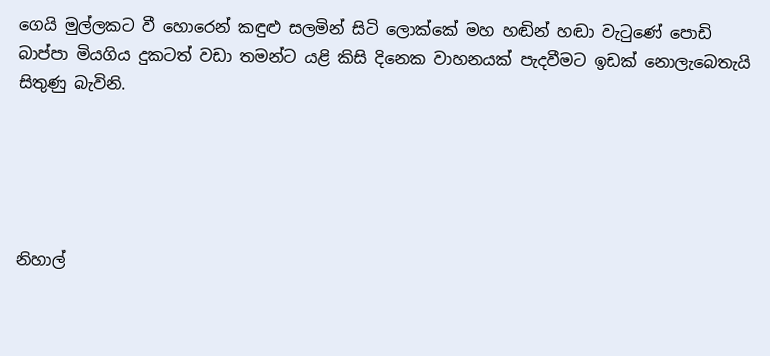ගෙයි මුල්ලකට වී හොරෙන් කඳුළු සලමින් සිටි ලොක්කේ මහ හඬින් හඬා වැටුණේ පොඩි බාප්පා මියගිය දුකටත් වඩා තමන්ට යළි කිසි දිනෙක වාහනයක් පැදවීමට ඉඩක් නොලැබෙතැයි සිතුණු බැවිනි.





නිහාල්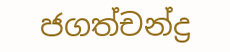ජගත්චන්ද්‍ර